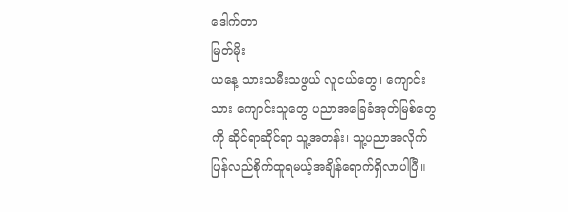ဒေါက်တာ
မြတ်မိုး
ယနေ့ သားသမီးသဖွယ် လူငယ်တွေ၊ ကျောင်းသား ကျောင်းသူတွေ ပညာအခြေခံအုတ်မြစ်တွေကို ဆိုင်ရာဆိုင်ရာ သူ့အတန်း၊ သူ့ပညာအလိုက် ပြန်လည်စိုက်ထူရမယ့်အချိန်ရောက်ရှိလာပါပြီ။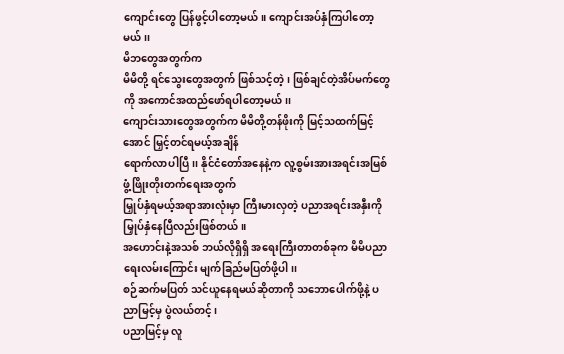ကျောင်းတွေ ပြန်ဖွင့်ပါတော့မယ်။ ကျောင်းအပ်နှံကြပါတော့မယ်၊၊
မိဘတွေအတွက်က
မိမိတို့ ရင်သွေးတွေအတွက် ဖြစ်သင့်တဲ့၊ ဖြစ်ချင်တဲ့အိပ်မက်တွေကို အကောင်အထည်ဖော်ရပါတော့မယ်၊၊
ကျောင်းသားတွေအတွက်က မိမိတို့တန်ဖိုးကို မြင့်သထက်မြင့်အောင် မြှင့်တင်ရမယ့်အချိန်
ရောက်လာပါပြီ၊၊ နိုင်ငံတော်အနေနဲ့က လူ့စွမ်းအားအရင်းအမြစ် ဖွံ့ဖြိုးတိုးတက်ရေးအတွက်
မြှုပ်နှံရမယ့်အရာအားလုံးမှာ ကြီးမားလှတဲ့ ပညာအရင်းအနှီးကို မြှုပ်နှံနေပြီလည်းဖြစ်တယ်။
အဟောင်းနဲ့အသစ် ဘယ်လိုရှိရှိ အရေးကြီးတာတစ်ခုက မိမိပညာရေးလမ်းကြောင်း မျက်ခြည်မပြတ်ဖို့ပါ၊၊
စဉ်ဆက်မပြတ် သင်ယူနေရမယ်ဆိုတာကို သဘောပေါက်ဖို့နဲ့ ပညာမြင့်မှ ပွဲလယ်တင့်၊
ပညာမြင့်မှ လူ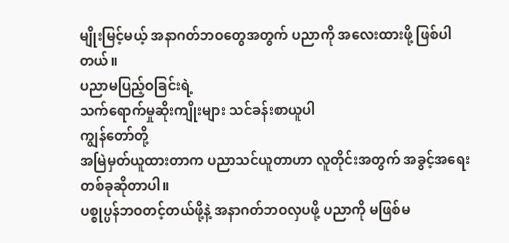မျိုးမြင့်မယ့် အနာဂတ်ဘဝတွေအတွက် ပညာကို အလေးထားဖို့ ဖြစ်ပါတယ်။
ပညာမပြည့်ဝခြင်းရဲ့
သက်ရောက်မှုဆိုးကျိုးများ သင်ခန်းစာယူပါ
ကျွန်တော်တို့
အမြဲမှတ်ယူထားတာက ပညာသင်ယူတာဟာ လူတိုင်းအတွက် အခွင့်အရေးတစ်ခုဆိုတာပါ။
ပစ္စုပ္ပန်ဘဝတင့်တယ်ဖို့နဲ့ အနာဂတ်ဘဝလှပဖို့ ပညာကို မဖြစ်မ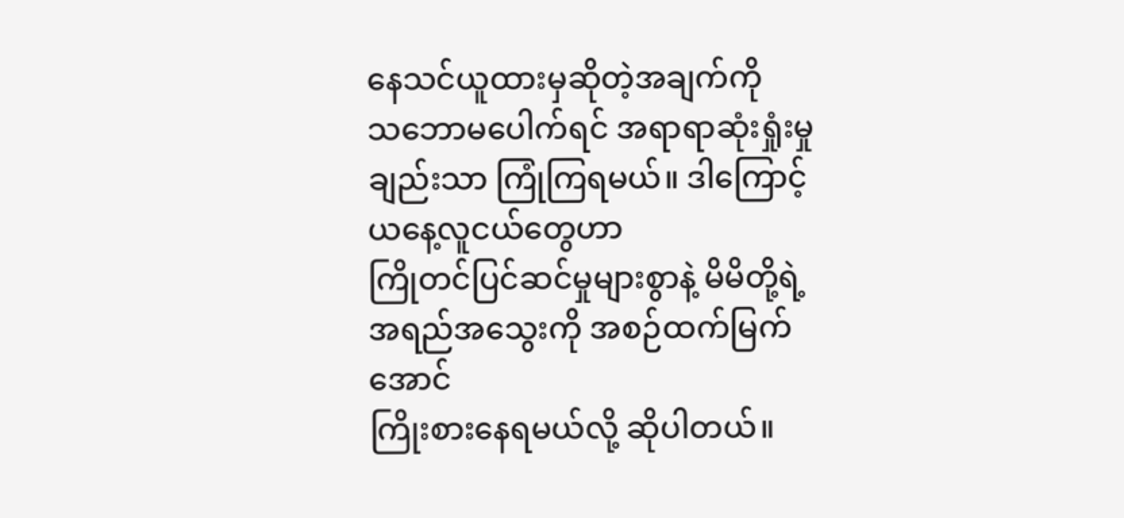နေသင်ယူထားမှဆိုတဲ့အချက်ကို
သဘောမပေါက်ရင် အရာရာဆုံးရှုံးမှုချည်းသာ ကြုံကြရမယ်။ ဒါကြောင့် ယနေ့လူငယ်တွေဟာ
ကြိုတင်ပြင်ဆင်မှုများစွာနဲ့ မိမိတို့ရဲ့ အရည်အသွေးကို အစဉ်ထက်မြက်အောင်
ကြိုးစားနေရမယ်လို့ ဆိုပါတယ်။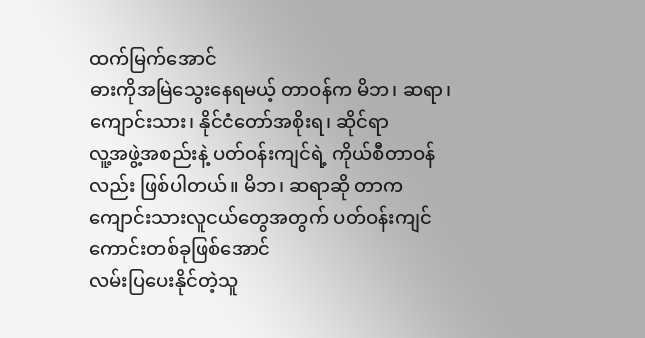ထက်မြက်အောင်
ဓားကိုအမြဲသွေးနေရမယ့် တာဝန်က မိဘ၊ ဆရာ၊ ကျောင်းသား၊ နိုင်ငံတော်အစိုးရ၊ ဆိုင်ရာ
လူ့အဖွဲ့အစည်းနဲ့ ပတ်ဝန်းကျင်ရဲ့ ကိုယ်စီတာဝန်လည်း ဖြစ်ပါတယ်။ မိဘ၊ ဆရာဆို တာက
ကျောင်းသားလူငယ်တွေအတွက် ပတ်ဝန်းကျင်ကောင်းတစ်ခုဖြစ်အောင်
လမ်းပြပေးနိုင်တဲ့သူ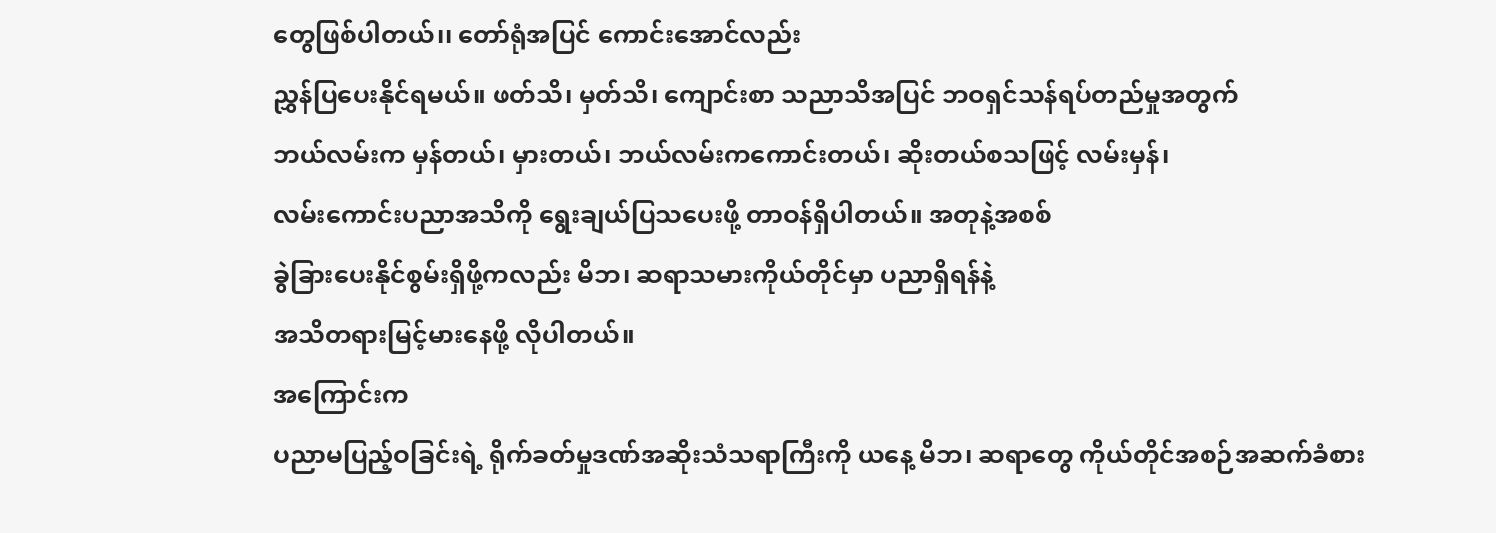တွေဖြစ်ပါတယ်၊၊ တော်ရုံအပြင် ကောင်းအောင်လည်း
ညွှန်ပြပေးနိုင်ရမယ်။ ဖတ်သိ၊ မှတ်သိ၊ ကျောင်းစာ သညာသိအပြင် ဘဝရှင်သန်ရပ်တည်မှုအတွက်
ဘယ်လမ်းက မှန်တယ်၊ မှားတယ်၊ ဘယ်လမ်းကကောင်းတယ်၊ ဆိုးတယ်စသဖြင့် လမ်းမှန်၊
လမ်းကောင်းပညာအသိကို ရွေးချယ်ပြသပေးဖို့ တာဝန်ရှိပါတယ်။ အတုနဲ့အစစ်
ခွဲခြားပေးနိုင်စွမ်းရှိဖို့ကလည်း မိဘ၊ ဆရာသမားကိုယ်တိုင်မှာ ပညာရှိရန်နဲ့
အသိတရားမြင့်မားနေဖို့ လိုပါတယ်။
အကြောင်းက
ပညာမပြည့်ဝခြင်းရဲ့ ရိုက်ခတ်မှုဒဏ်အဆိုးသံသရာကြီးကို ယနေ့ မိဘ၊ ဆရာတွေ ကိုယ်တိုင်အစဉ်အဆက်ခံစား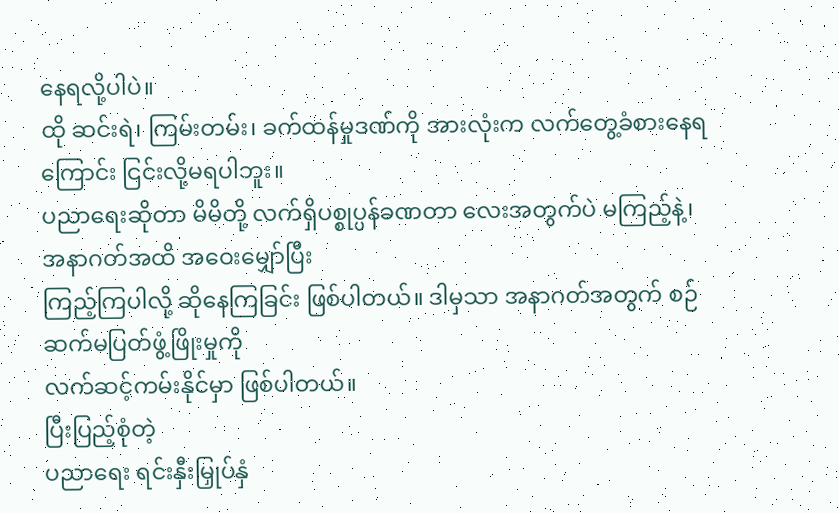နေရလို့ပါပဲ။
ထို ဆင်းရဲ၊ ကြမ်းတမ်း၊ ခက်ထန်မှုဒဏ်ကို အားလုံးက လက်တွေ့ခံစားနေရကြောင်း ငြင်းလို့မရပါဘူး။
ပညာရေးဆိုတာ မိမိတို့ လက်ရှိပစ္စုပ္ပန်ခဏတာ လေးအတွက်ပဲ မကြည့်နဲ့၊ အနာဂတ်အထိ အဝေးမျှော်ပြီး
ကြည့်ကြပါလို့ ဆိုနေကြခြင်း ဖြစ်ပါတယ်။ ဒါမှသာ အနာဂတ်အတွက် စဉ်ဆက်မပြတ်ဖွံ့ဖြိုးမှုကို
လက်ဆင့်ကမ်းနိုင်မှာ ဖြစ်ပါတယ်။
ပြီးပြည့်စုံတဲ့
ပညာရေး ရင်းနှီးမြှုပ်နှံ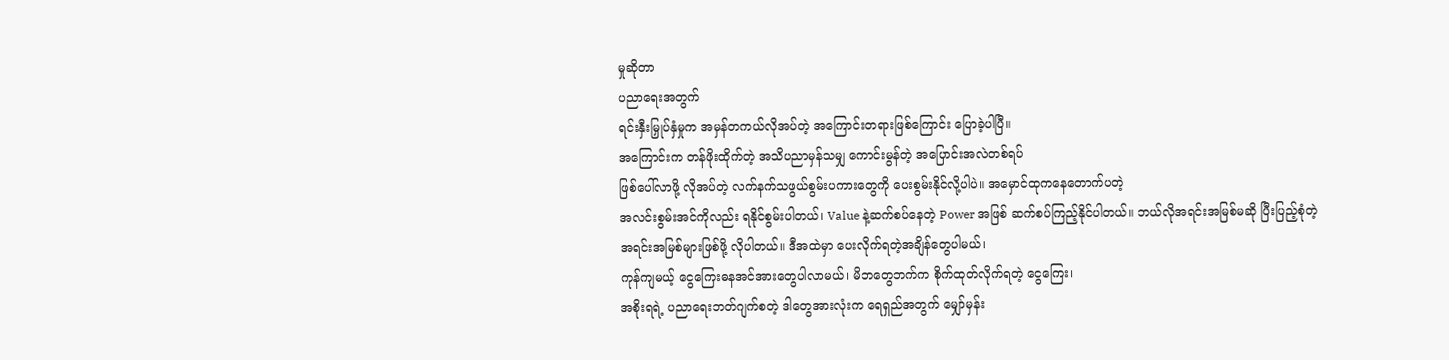မှုဆိုတာ
ပညာရေးအတွက်
ရင်းနှီးမြှုပ်နှံမှုက အမှန်တကယ်လိုအပ်တဲ့ အကြောင်းတရားဖြစ်ကြောင်း ပြောခဲ့ပါပြီ။
အကြောင်းက တန်ဖိုးထိုက်တဲ့ အသိပညာမှန်သမျှ ကောင်းမွန်တဲ့ အပြောင်းအလဲတစ်ရပ်
ဖြစ်ပေါ်လာဖို့ လိုအပ်တဲ့ လက်နက်သဖွယ်စွမ်းပကားတွေကို ပေးစွမ်းနိုင်လို့ပါပဲ။ အမှောင်ထုကနေတောက်ပတဲ့
အလင်းစွမ်းအင်ကိုလည်း ရနိုင်စွမ်းပါတယ်၊ Value နဲ့ဆက်စပ်နေတဲ့ Power အဖြစ် ဆက်စပ်ကြည့်နိုင်ပါတယ်။ ဘယ်လိုအရင်းအမြစ်မဆို ပြီးပြည့်စုံတဲ့
အရင်းအမြစ်များဖြစ်ဖို့ လိုပါတယ်။ ဒီအထဲမှာ ပေးလိုက်ရတဲ့အချိန်တွေပါမယ်၊
ကုန်ကျမယ့် ငွေကြေးဓနအင်အားတွေပါလာမယ်၊ မိဘတွေဘက်က စိုက်ထုတ်လိုက်ရတဲ့ ငွေကြေး၊
အစိုးရရဲ့ ပညာရေးဘတ်ဂျက်စတဲ့ ဒါတွေအားလုံးက ရေရှည်အတွက် မျှော်မှန်း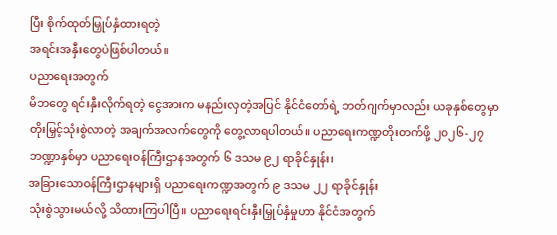ပြီး စိုက်ထုတ်မြှုပ်နှံထားရတဲ့
အရင်းအနှီးတွေပဲဖြစ်ပါတယ်။
ပညာရေးအတွက်
မိဘတွေ ရင်းနှီးလိုက်ရတဲ့ ငွေအားက မနည်းလှတဲ့အပြင် နိုင်ငံတော်ရဲ့ ဘတ်ဂျက်မှာလည်း ယခုနှစ်တွေမှာ
တိုးမြှင့်သုံးစွဲလာတဲ့ အချက်အလက်တွေကို တွေ့လာရပါတယ်။ ပညာရေးကဏ္ဍတိုးတက်ဖို့ ၂၀၂၆-၂၇
ဘဏ္ဍာနှစ်မှာ ပညာရေးဝန်ကြီးဌာနအတွက် ၆ ဒသမ ၉၂ ရာခိုင်နှုန်း၊
အခြားသောဝန်ကြီးဌာနများရှိ ပညာရေးကဏ္ဍအတွက် ၉ ဒသမ ၂၂ ရာခိုင်နှုန်း
သုံးစွဲသွားမယ်လို့ သိထားကြပါပြီ။ ပညာရေးရင်းနှီးမြှုပ်နှံမှုဟာ နိုင်ငံအတွက်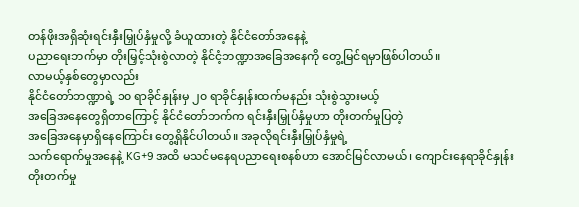တန်ဖိုးအရှိဆုံးရင်းနှီးမြှုပ်နှံမှုလို့ ခံယူထားတဲ့ နိုင်ငံတော်အနေနဲ့
ပညာရေးဘက်မှာ တိုးမြှင့်သုံးစွဲလာတဲ့ နိုင်ငံ့ဘဏ္ဍာအခြေအနေကို တွေ့မြင်ရမှာဖြစ်ပါတယ်။
လာမယ့်နှစ်တွေမှာလည်း
နိုင်ငံတော်ဘဏ္ဍာရဲ့ ၁၀ ရာခိုင်နှုန်းမှ ၂၀ ရာခိုင်နှုန်းထက်မနည်း သုံးစွဲသွားမယ့်
အခြေအနေတွေရှိတာကြောင့် နိုင်ငံတော်ဘက်က ရင်းနှီးမြှုပ်နှံမှုဟာ တိုးတက်မှုပြတဲ့
အခြေအနေမှာရှိနေကြောင်း တွေ့ရှိနိုင်ပါတယ်။ အခုလိုရင်းနှီးမြှုပ်နှံမှုရဲ့
သက်ရောက်မှုအနေနဲ့ KG+9 အထိ မသင်မနေရပညာရေးစနစ်ဟာ အောင်မြင်လာမယ်၊ ကျောင်းနေရာခိုင်နှုန်း
တိုးတက်မှု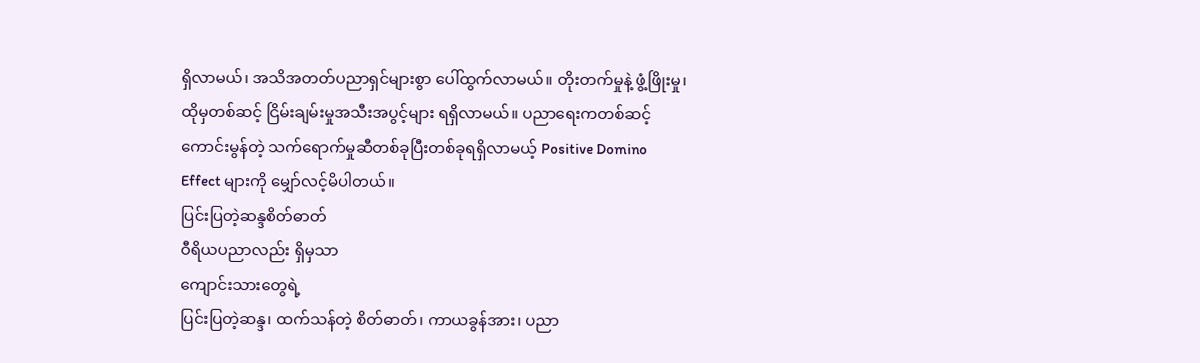ရှိလာမယ်၊ အသိအတတ်ပညာရှင်များစွာ ပေါ်ထွက်လာမယ်။ တိုးတက်မှုနဲ့ ဖွံ့ဖြိုးမှု၊
ထိုမှတစ်ဆင့် ငြိမ်းချမ်းမှုအသီးအပွင့်များ ရရှိလာမယ်။ ပညာရေးကတစ်ဆင့်
ကောင်းမွန်တဲ့ သက်ရောက်မှုဆီတစ်ခုပြီးတစ်ခုရရှိလာမယ့် Positive Domino
Effect များကို မျှော်လင့်မိပါတယ်။
ပြင်းပြတဲ့ဆန္ဒစိတ်ဓာတ်
ဝီရိယပညာလည်း ရှိမှသာ
ကျောင်းသားတွေရဲ့
ပြင်းပြတဲ့ဆန္ဒ၊ ထက်သန်တဲ့ စိတ်ဓာတ်၊ ကာယခွန်အား၊ ပညာ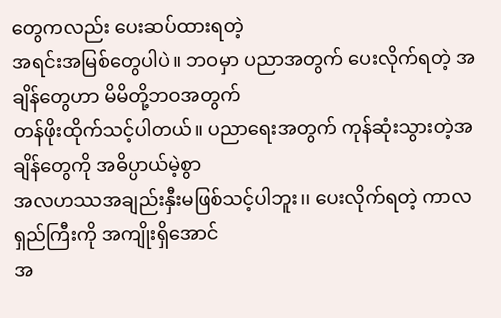တွေကလည်း ပေးဆပ်ထားရတဲ့
အရင်းအမြစ်တွေပါပဲ။ ဘဝမှာ ပညာအတွက် ပေးလိုက်ရတဲ့ အချိန်တွေဟာ မိမိတို့ဘဝအတွက်
တန်ဖိုးထိုက်သင့်ပါတယ်။ ပညာရေးအတွက် ကုန်ဆုံးသွားတဲ့အချိန်တွေကို အဓိပ္ပာယ်မဲ့စွာ
အလဟဿအချည်းနှီးမဖြစ်သင့်ပါဘူး၊၊ ပေးလိုက်ရတဲ့ ကာလရှည်ကြီးကို အကျိုးရှိအောင်
အ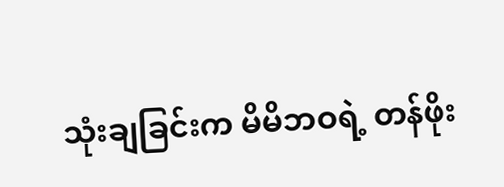သုံးချခြင်းက မိမိဘဝရဲ့ တန်ဖိုး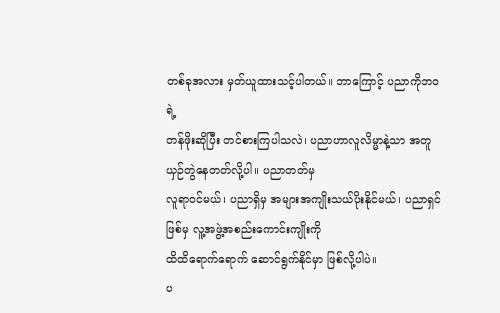တစ်ခုအလား မှတ်ယူထားသင့်ပါတယ်။ ဘာကြောင့် ပညာကိုဘဝရဲ့
တန်ဖိုးဆိုပြီး တင်စားကြပါသလဲ၊ ပညာဟာလူလိမ္မာနဲ့သာ အတူယှဉ်တွဲနေတတ်လို့ပါ။ ပညာတတ်မှ
လူရာဝင်မယ်၊ ပညာရှိမှ အများအကျိုးသယ်ပိုးနိုင်မယ်၊ ပညာရှင်ဖြစ်မှ လူ့အဖွဲ့အစည်းကောင်းကျိုးကို
ထိထိရောက်ရောက် ဆောင်ရွက်နိုင်မှာ ဖြစ်လို့ပါပဲ။
ပ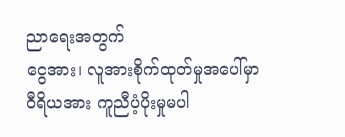ညာရေးအတွက်
ငွေအား၊ လူအားစိုက်ထုတ်မှုအပေါ်မှာ ဝီရိယအား ကူညီပံ့ပိုးမှုမပါ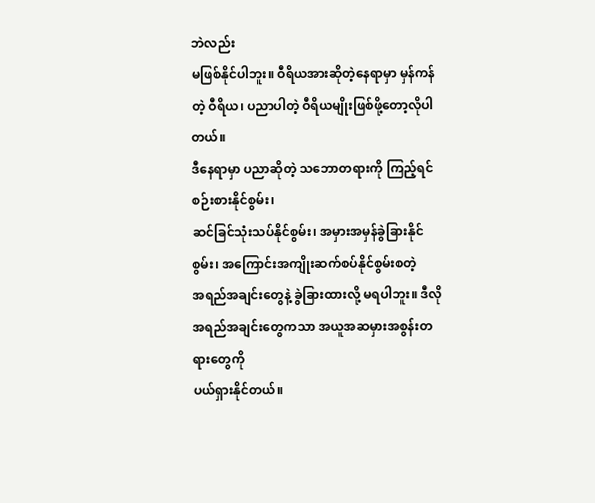ဘဲလည်း
မဖြစ်နိုင်ပါဘူး။ ဝီရိယအားဆိုတဲ့နေရာမှာ မှန်ကန်တဲ့ ဝီရိယ၊ ပညာပါတဲ့ ဝီရိယမျိုးဖြစ်ဖို့တော့လိုပါတယ်။
ဒီနေရာမှာ ပညာဆိုတဲ့ သဘောတရားကို ကြည့်ရင် စဉ်းစားနိုင်စွမ်း၊
ဆင်ခြင်သုံးသပ်နိုင်စွမ်း၊ အမှားအမှန်ခွဲခြားနိုင်စွမ်း၊ အကြောင်းအကျိုးဆက်စပ်နိုင်စွမ်းစတဲ့
အရည်အချင်းတွေနဲ့ ခွဲခြားထားလို့ မရပါဘူး။ ဒီလိုအရည်အချင်းတွေကသာ အယူအဆမှားအစွန်းတရားတွေကို
ပယ်ရှားနိုင်တယ်။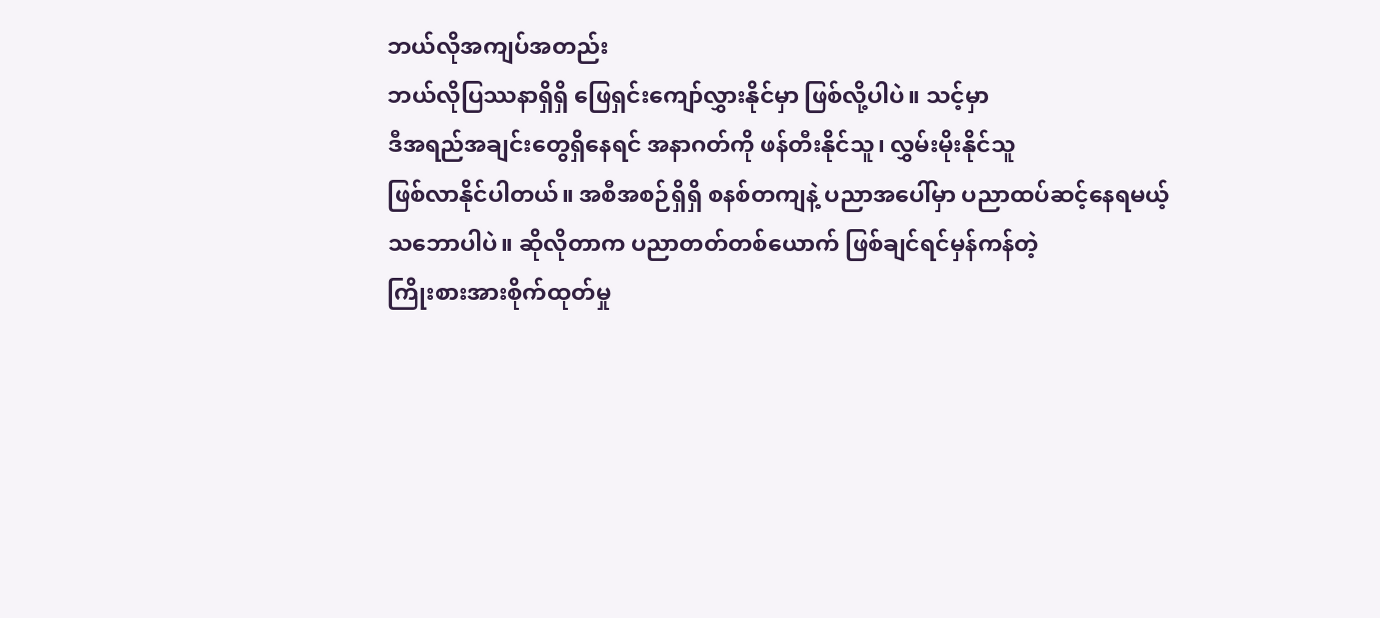ဘယ်လိုအကျပ်အတည်း
ဘယ်လိုပြဿနာရှိရှိ ဖြေရှင်းကျော်လွှားနိုင်မှာ ဖြစ်လို့ပါပဲ။ သင့်မှာ
ဒီအရည်အချင်းတွေရှိနေရင် အနာဂတ်ကို ဖန်တီးနိုင်သူ၊ လွှမ်းမိုးနိုင်သူ
ဖြစ်လာနိုင်ပါတယ်။ အစီအစဉ်ရှိရှိ စနစ်တကျနဲ့ ပညာအပေါ်မှာ ပညာထပ်ဆင့်နေရမယ့်
သဘောပါပဲ။ ဆိုလိုတာက ပညာတတ်တစ်ယောက် ဖြစ်ချင်ရင်မှန်ကန်တဲ့
ကြိုးစားအားစိုက်ထုတ်မှု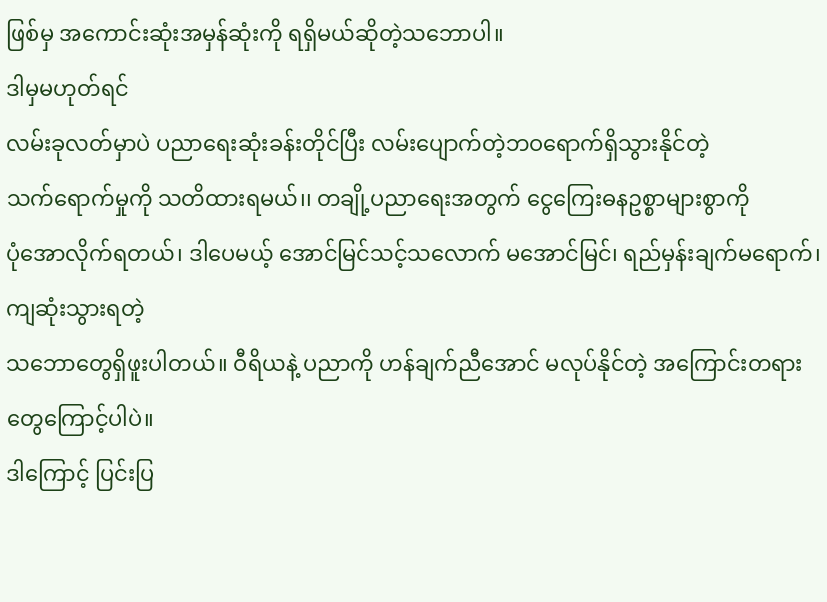ဖြစ်မှ အကောင်းဆုံးအမှန်ဆုံးကို ရရှိမယ်ဆိုတဲ့သဘောပါ။
ဒါမှမဟုတ်ရင်
လမ်းခုလတ်မှာပဲ ပညာရေးဆုံးခန်းတိုင်ပြီး လမ်းပျောက်တဲ့ဘဝရောက်ရှိသွားနိုင်တဲ့
သက်ရောက်မှုကို သတိထားရမယ်၊၊ တချို့ပညာရေးအတွက် ငွေကြေးဓနဥစ္စာများစွာကို
ပုံအောလိုက်ရတယ်၊ ဒါပေမယ့် အောင်မြင်သင့်သလောက် မအောင်မြင်၊ ရည်မှန်းချက်မရောက်၊ ကျဆုံးသွားရတဲ့
သဘောတွေရှိဖူးပါတယ်။ ဝီရိယနဲ့ ပညာကို ဟန်ချက်ညီအောင် မလုပ်နိုင်တဲ့ အကြောင်းတရားတွေကြောင့်ပါပဲ။
ဒါကြောင့် ပြင်းပြ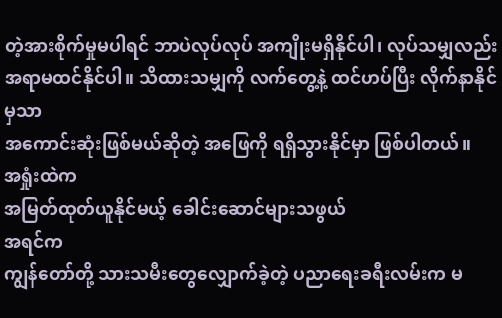တဲ့အားစိုက်မှုမပါရင် ဘာပဲလုပ်လုပ် အကျိုးမရှိနိုင်ပါ၊ လုပ်သမျှလည်း
အရာမထင်နိုင်ပါ။ သိထားသမျှကို လက်တွေ့နဲ့ ထင်ဟပ်ပြီး လိုက်နာနိုင်မှသာ
အကောင်းဆုံးဖြစ်မယ်ဆိုတဲ့ အဖြေကို ရရှိသွားနိုင်မှာ ဖြစ်ပါတယ်။
အရှုံးထဲက
အမြတ်ထုတ်ယူနိုင်မယ့် ခေါင်းဆောင်များသဖွယ်
အရင်က
ကျွန်တော်တို့ သားသမီးတွေလျှောက်ခဲ့တဲ့ ပညာရေးခရီးလမ်းက မ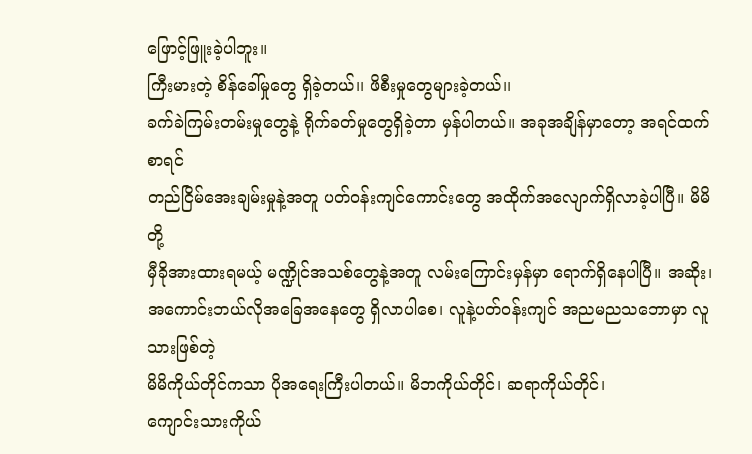ဖြောင့်ဖြူးခဲ့ပါဘူး။
ကြီးမားတဲ့ စိန်ခေါ်မှုတွေ ရှိခဲ့တယ်၊၊ ဖိစီးမှုတွေများခဲ့တယ်၊၊
ခက်ခဲကြမ်းတမ်းမှုတွေနဲ့ ရိုက်ခတ်မှုတွေရှိခဲ့တာ မှန်ပါတယ်။ အခုအချိန်မှာတော့ အရင်ထက်စာရင်
တည်ငြိမ်အေးချမ်းမှုနဲ့အတူ ပတ်ဝန်းကျင်ကောင်းတွေ အထိုက်အလျောက်ရှိလာခဲ့ပါပြီ။ မိမိတို့
မှီခိုအားထားရမယ့် မဏ္ဍိုင်အသစ်တွေနဲ့အတူ လမ်းကြောင်းမှန်မှာ ရောက်ရှိနေပါပြီ။ အဆိုး၊
အကောင်းဘယ်လိုအခြေအနေတွေ ရှိလာပါစေ၊ လူနဲ့ပတ်ဝန်းကျင် အညမညသဘောမှာ လူသားဖြစ်တဲ့
မိမိကိုယ်တိုင်ကသာ ပိုအရေးကြီးပါတယ်။ မိဘကိုယ်တိုင်၊ ဆရာကိုယ်တိုင်၊
ကျောင်းသားကိုယ်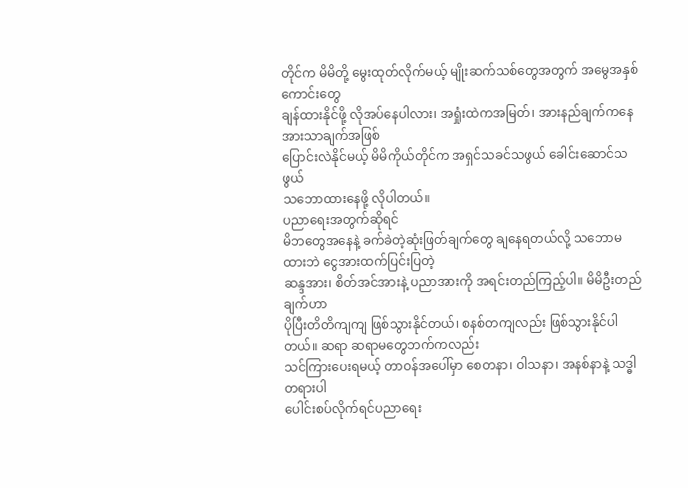တိုင်က မိမိတို့ မွေးထုတ်လိုက်မယ့် မျိုးဆက်သစ်တွေအတွက် အမွေအနှစ်ကောင်းတွေ
ချန်ထားနိုင်ဖို့ လိုအပ်နေပါလား၊ အရှုံးထဲကအမြတ်၊ အားနည်ချက်ကနေ အားသာချက်အဖြစ်
ပြောင်းလဲနိုင်မယ့် မိမိကိုယ်တိုင်က အရှင်သခင်သဖွယ် ခေါင်းဆောင်သဖွယ်
သဘောထားနေဖို့ လိုပါတယ်။
ပညာရေးအတွက်ဆိုရင်
မိဘတွေအနေနဲ့ ခက်ခဲတဲ့ဆုံးဖြတ်ချက်တွေ ချနေရတယ်လို့ သဘောမထားဘဲ ငွေအားထက်ပြင်းပြတဲ့
ဆန္ဒအား၊ စိတ်အင်အားနဲ့ ပညာအားကို အရင်းတည်ကြည့်ပါ။ မိမိဦးတည်ချက်ဟာ
ပိုပြီးတိတိကျကျ ဖြစ်သွားနိုင်တယ်၊ စနစ်တကျလည်း ဖြစ်သွားနိုင်ပါတယ်။ ဆရာ ဆရာမတွေဘက်ကလည်း
သင်ကြားပေးရမယ့် တာဝန်အပေါ်မှာ စေတနာ၊ ဝါသနာ၊ အနစ်နာနဲ့ သဒ္ဓါတရားပါ
ပေါင်းစပ်လိုက်ရင်ပညာရေး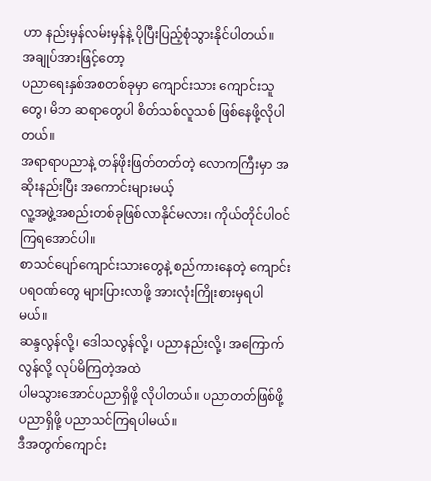ဟာ နည်းမှန်လမ်းမှန်နဲ့ ပိုပြီးပြည့်စုံသွားနိုင်ပါတယ်။
အချုပ်အားဖြင့်တော့
ပညာရေးနှစ်အစတစ်ခုမှာ ကျောင်းသား ကျောင်းသူတွေ၊ မိဘ ဆရာတွေပါ စိတ်သစ်လူသစ် ဖြစ်နေဖို့လိုပါတယ်။
အရာရာပညာနဲ့ တန်ဖိုးဖြတ်တတ်တဲ့ လောကကြီးမှာ အဆိုးနည်းပြီး အကောင်းများမယ့်
လူ့အဖွဲ့အစည်းတစ်ခုဖြစ်လာနိုင်မလား၊ ကိုယ်တိုင်ပါဝင်ကြရအောင်ပါ။
စာသင်ပျော်ကျောင်းသားတွေနဲ့ စည်ကားနေတဲ့ ကျောင်းပရဝဏ်တွေ များပြားလာဖို့ အားလုံးကြိုးစားမှရပါမယ်။
ဆန္ဒလွန်လို့၊ ဒေါသလွန်လို့၊ ပညာနည်းလို့၊ အကြောက်လွန်လို့ လုပ်မိကြတဲ့အထဲ
ပါမသွားအောင်ပညာရှိဖို့ လိုပါတယ်။ ပညာတတ်ဖြစ်ဖို့ ပညာရှိဖို့ ပညာသင်ကြရပါမယ်။
ဒီအတွက်ကျောင်း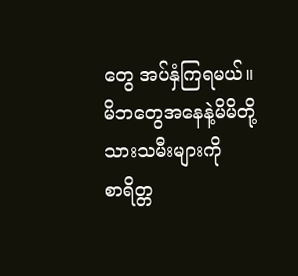တွေ အပ်နှံကြရမယ်။
မိဘတွေအနေနဲ့မိမိတို့သားသမီးများကို
စာရိတ္တ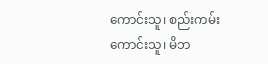ကောင်းသူ၊ စည်းကမ်းကောင်းသူ၊ မိဘ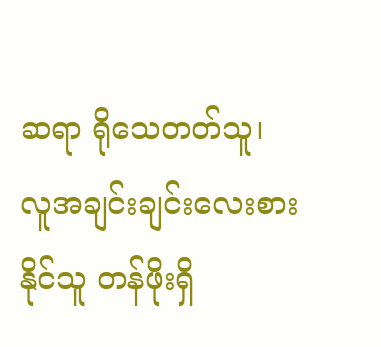ဆရာ ရိုသေတတ်သူ၊
လူအချင်းချင်းလေးစားနိုင်သူ တန်ဖိုးရှိ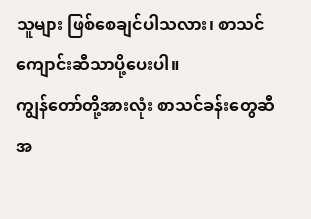သူများ ဖြစ်စေချင်ပါသလား၊ စာသင်ကျောင်းဆီသာပို့ပေးပါ။
ကျွန်တော်တို့အားလုံး စာသင်ခန်းတွေဆီ အ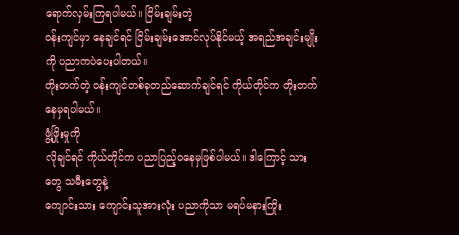ရောက်လှမ်းကြရပါမယ်။ ငြိမ်းချမ်းတဲ့
ဝန်းကျင်မှာ နေချင်ရင် ငြိမ်းချမ်းအောင်လုပ်နိုင်မယ့် အရည်အချင်းမျိုးကို ပညာကပဲပေးပါတယ်။
တိုးတက်တဲ့ ဝန်းကျင်တစ်ခုတည်ဆောက်ချင်ရင် ကိုယ်တိုင်က တိုးတက်နေမှရပါမယ်။
ဖွံ့ဖြိုးမှုကို
လိုချင်ရင် ကိုယ်တိုင်က ပညာပြည့်ဝနေမှဖြစ်ပါမယ်။ ဒါကြောင့် သားတွေ သမီးတွေနဲ့
ကျောင်းသား ကျောင်းသူအားလုံး ပညာကိုသာ မရပ်မနားကြိုး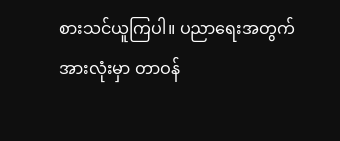စားသင်ယူကြပါ။ ပညာရေးအတွက်
အားလုံးမှာ တာဝန်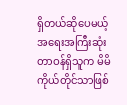ရှိတယ်ဆိုပေမယ့် အရေးအကြီးဆုံးတာဝန်ရှိသူက မိမိကိုယ်တိုင်သာဖြစ်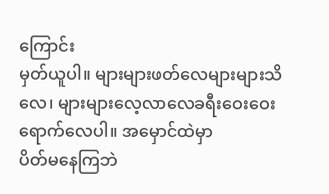ကြောင်း
မှတ်ယူပါ။ များများဖတ်လေများများသိလေ၊ များများလေ့လာလေခရီးဝေးဝေးရောက်လေပါ။ အမှောင်ထဲမှာ
ပိတ်မနေကြဘဲ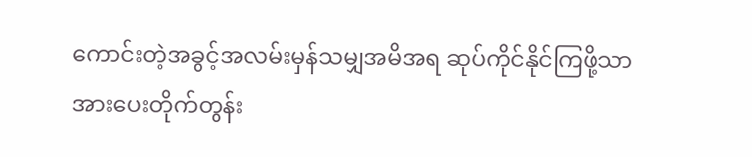ကောင်းတဲ့အခွင့်အလမ်းမှန်သမျှအမိအရ ဆုပ်ကိုင်နိုင်ကြဖို့သာ
အားပေးတိုက်တွန်း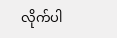လိုက်ပါ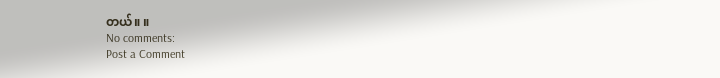တယ်။ ။
No comments:
Post a Comment